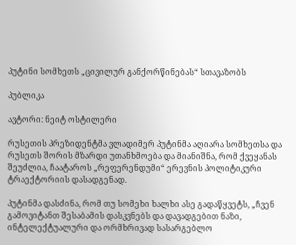პუტინი სომხეთს „ცივილურ განქორწინებას“ სთავაზობს

პუბლიკა

ავტორი: ნეიტ ოსტილერი

რუსეთის პრეზიდენტმა ვლადიმერ პუტინმა აღიარა სომხეთსა და რუსეთს შორის მზარდი უთანხმოება და მიანიშნა, რომ ქვეყანას შეუძლია, ჩაატაროს „რეფერენდუმი“ ერევნის პოლიტიკური ტრაექტორიის დასადგენად.

პუტინმა დასძინა, რომ თუ სომეხი ხალხი ასე გადაწყვეტს, „ჩვენ გამოვიტანთ შესაბამის დასკვნებს და დავადგებით ნაზი, ინტელექტუალური და ორმხრივად სასარგებლო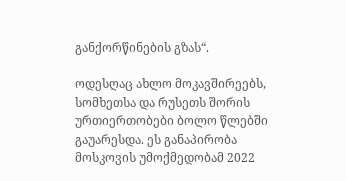განქორწინების გზას“.

ოდესღაც ახლო მოკავშირეებს, სომხეთსა და რუსეთს შორის ურთიერთობები ბოლო წლებში გაუარესდა. ეს განაპირობა მოსკოვის უმოქმედობამ 2022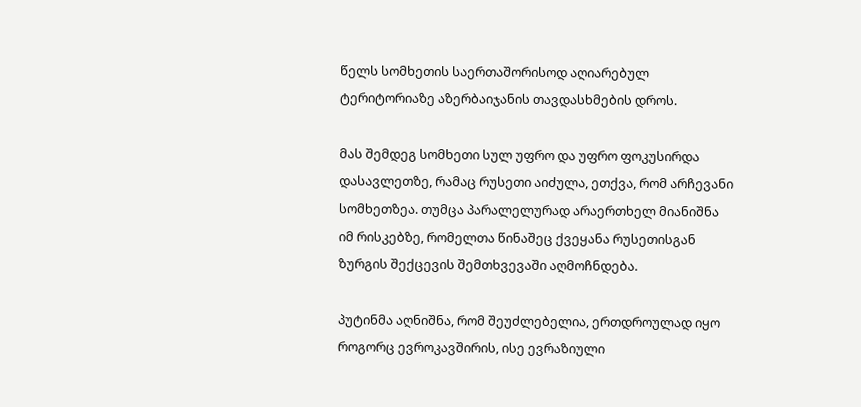წელს სომხეთის საერთაშორისოდ აღიარებულ ტერიტორიაზე აზერბაიჯანის თავდასხმების დროს.

მას შემდეგ სომხეთი სულ უფრო და უფრო ფოკუსირდა დასავლეთზე, რამაც რუსეთი აიძულა, ეთქვა, რომ არჩევანი სომხეთზეა. თუმცა პარალელურად არაერთხელ მიანიშნა იმ რისკებზე, რომელთა წინაშეც ქვეყანა რუსეთისგან ზურგის შექცევის შემთხვევაში აღმოჩნდება.

პუტინმა აღნიშნა, რომ შეუძლებელია, ერთდროულად იყო როგორც ევროკავშირის, ისე ევრაზიული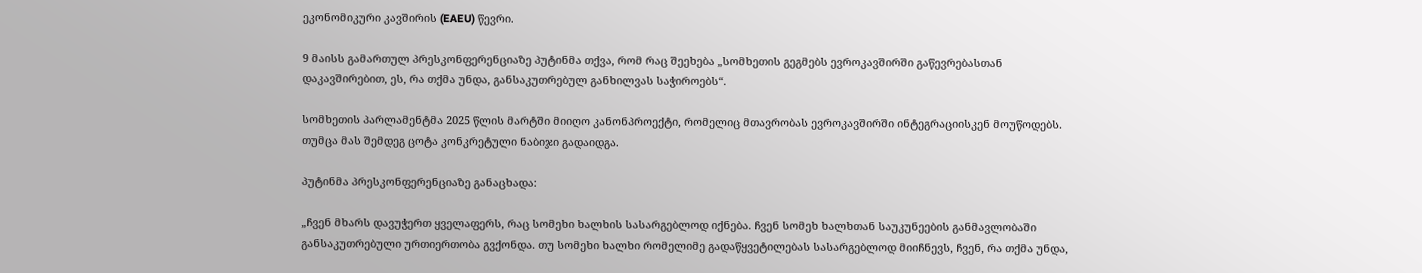ეკონომიკური კავშირის (EAEU) წევრი.

9 მაისს გამართულ პრესკონფერენციაზე პუტინმა თქვა, რომ რაც შეეხება „სომხეთის გეგმებს ევროკავშირში გაწევრებასთან დაკავშირებით, ეს, რა თქმა უნდა, განსაკუთრებულ განხილვას საჭიროებს“.

სომხეთის პარლამენტმა 2025 წლის მარტში მიიღო კანონპროექტი, რომელიც მთავრობას ევროკავშირში ინტეგრაციისკენ მოუწოდებს. თუმცა მას შემდეგ ცოტა კონკრეტული ნაბიჯი გადაიდგა.

პუტინმა პრესკონფერენციაზე განაცხადა:

„ჩვენ მხარს დავუჭერთ ყველაფერს, რაც სომეხი ხალხის სასარგებლოდ იქნება. ჩვენ სომეხ ხალხთან საუკუნეების განმავლობაში განსაკუთრებული ურთიერთობა გვქონდა. თუ სომეხი ხალხი რომელიმე გადაწყვეტილებას სასარგებლოდ მიიჩნევს, ჩვენ, რა თქმა უნდა,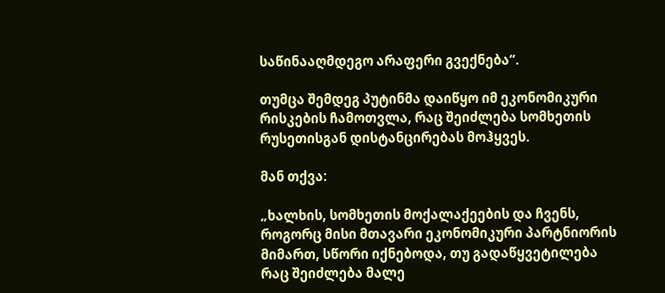საწინააღმდეგო არაფერი გვექნება“.

თუმცა შემდეგ პუტინმა დაიწყო იმ ეკონომიკური რისკების ჩამოთვლა, რაც შეიძლება სომხეთის რუსეთისგან დისტანცირებას მოჰყვეს.

მან თქვა:

„ხალხის, სომხეთის მოქალაქეების და ჩვენს, როგორც მისი მთავარი ეკონომიკური პარტნიორის მიმართ, სწორი იქნებოდა, თუ გადაწყვეტილება რაც შეიძლება მალე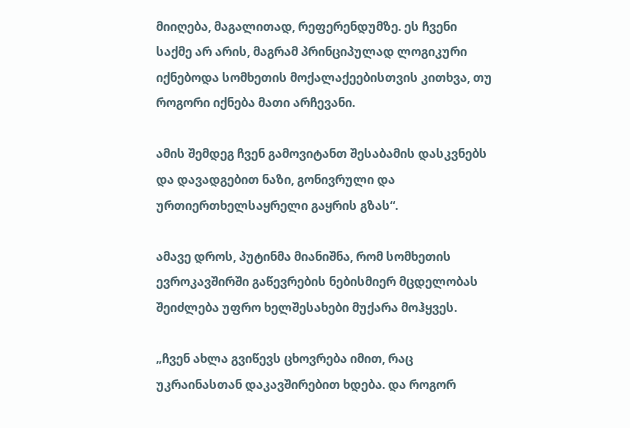მიიღება, მაგალითად, რეფერენდუმზე. ეს ჩვენი საქმე არ არის, მაგრამ პრინციპულად ლოგიკური იქნებოდა სომხეთის მოქალაქეებისთვის კითხვა, თუ როგორი იქნება მათი არჩევანი.

ამის შემდეგ ჩვენ გამოვიტანთ შესაბამის დასკვნებს და დავადგებით ნაზი, გონივრული და ურთიერთხელსაყრელი გაყრის გზას“.

ამავე დროს, პუტინმა მიანიშნა, რომ სომხეთის ევროკავშირში გაწევრების ნებისმიერ მცდელობას შეიძლება უფრო ხელშესახები მუქარა მოჰყვეს.

„ჩვენ ახლა გვიწევს ცხოვრება იმით, რაც უკრაინასთან დაკავშირებით ხდება. და როგორ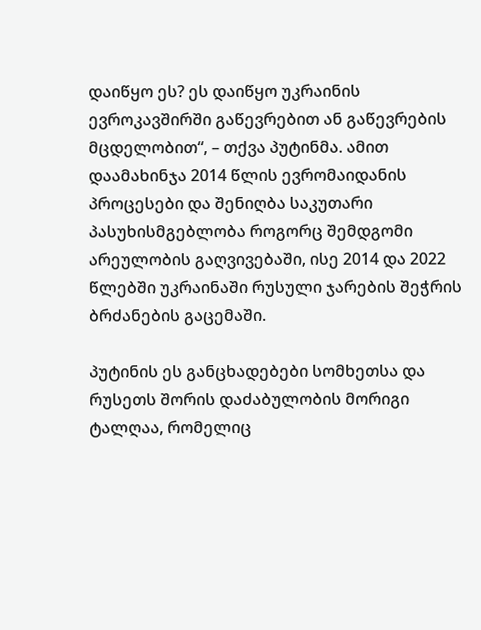დაიწყო ეს? ეს დაიწყო უკრაინის ევროკავშირში გაწევრებით ან გაწევრების მცდელობით“, – თქვა პუტინმა. ამით დაამახინჯა 2014 წლის ევრომაიდანის პროცესები და შენიღბა საკუთარი პასუხისმგებლობა როგორც შემდგომი არეულობის გაღვივებაში, ისე 2014 და 2022 წლებში უკრაინაში რუსული ჯარების შეჭრის ბრძანების გაცემაში.

პუტინის ეს განცხადებები სომხეთსა და რუსეთს შორის დაძაბულობის მორიგი ტალღაა, რომელიც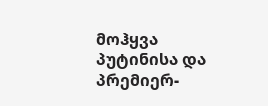მოჰყვა პუტინისა და პრემიერ-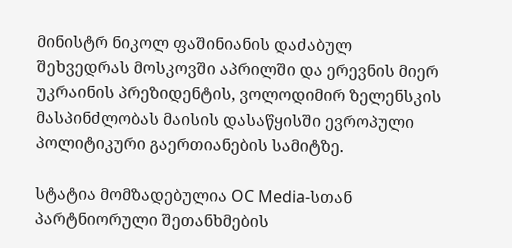მინისტრ ნიკოლ ფაშინიანის დაძაბულ შეხვედრას მოსკოვში აპრილში და ერევნის მიერ უკრაინის პრეზიდენტის, ვოლოდიმირ ზელენსკის მასპინძლობას მაისის დასაწყისში ევროპული პოლიტიკური გაერთიანების სამიტზე.

სტატია მომზადებულია OC Media-სთან პარტნიორული შეთანხმების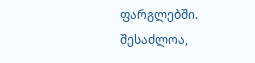ფარგლებში. შესაძლოა,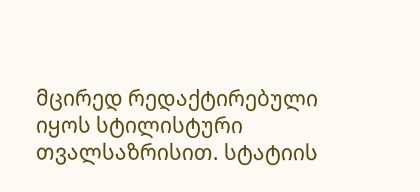მცირედ რედაქტირებული იყოს სტილისტური თვალსაზრისით. სტატიის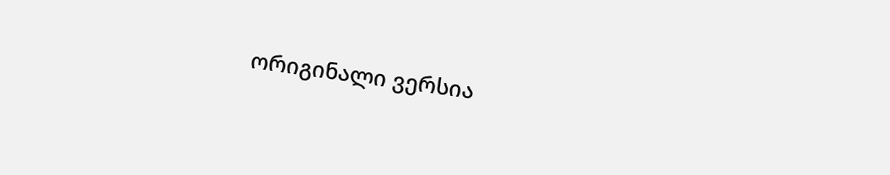ორიგინალი ვერსია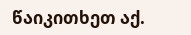წაიკითხეთ აქ.